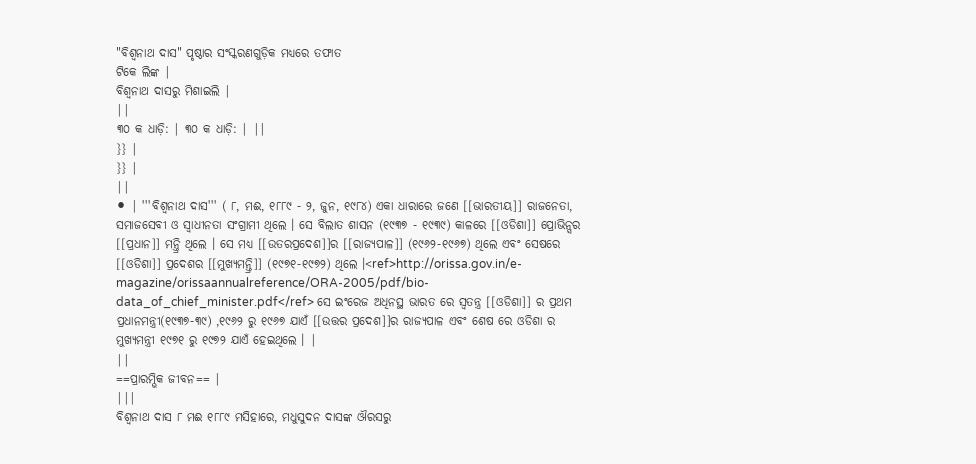"ବିଶ୍ୱନାଥ ଦାସ" ପୃଷ୍ଠାର ସଂସ୍କରଣଗୁଡ଼ିକ ମଧ୍ୟରେ ତଫାତ
ଟିକେ ଲିଙ୍କ |
ବିଶ୍ବନାଥ ଦାସରୁ ମିଶାଇଲି |
||
୩୦ କ ଧାଡ଼ି: | ୩୦ କ ଧାଡ଼ି: | ||
}} |
}} |
||
⚫ | '''ବିଶ୍ଵନାଥ ଦାସ''' ( ୮, ମଈ, ୧୮୮୯ - ୨, ଜୁନ, ୧୯୮୪) ଏକା ଧାରାରେ ଜଣେ [[ଭାରତୀୟ]] ରାଜନେତା, ସମାଜସେବୀ ଓ ସ୍ଵାଧୀନତା ସଂଗ୍ରାମୀ ଥିଲେ । ସେ ବିଲାତ ଶାସନ (୧୯୩୭ - ୧୯୩୯) କାଳରେ [[ଓଡିଶା]] ପ୍ରୋଭିନ୍ସର [[ପ୍ରଧାନ]] ମନ୍ତ୍ରି ଥିଲେ । ସେ ମଧ୍ୟ [[ଉତରପ୍ରଦେଶ]]ର [[ରାଜ୍ୟପାଳ]] (୧୯୬୨-୧୯୬୭) ଥିଲେ ଏବଂ ସେଷରେ [[ଓଡିଶା]] ପ୍ରଦେଶର [[ମୁଖ୍ୟମନ୍ତ୍ରି]] (୧୯୭୧-୧୯୭୨) ଥିଲେ ।<ref>http://orissa.gov.in/e-magazine/orissaannualreference/ORA-2005/pdf/bio-data_of_chief_minister.pdf</ref> ସେ ଇଂରେଜ ଅଧିନସ୍ଥ ଭାରତ ରେ ସ୍ଵତନ୍ତ୍ର [[ଓଡିଶା]] ର ପ୍ରଥମ ପ୍ରଧାନମନ୍ତ୍ରୀ(୧୯୩୭-୩୯) ,୧୯୬୨ ରୁ ୧୯୬୭ ଯାଏଁ [[ଉତ୍ତର ପ୍ରଦେଶ]]ର ରାଜ୍ୟପାଳ ଏବଂ ଶେଷ ରେ ଓଡିଶା ର ମୁଖ୍ୟମନ୍ତ୍ରୀ ୧୯୭୧ ରୁ ୧୯୭୨ ଯାଏଁ ହେଇଥିଲେ । |
||
==ପ୍ରାରମ୍ଭିକ ଜୀବନ== |
|||
ବିଶ୍ବନାଥ ଦାସ ୮ ମଈ ୧୮୮୯ ମସିହାରେ, ମଧୁସୁଦନ ଦାସଙ୍କ ଔରସରୁ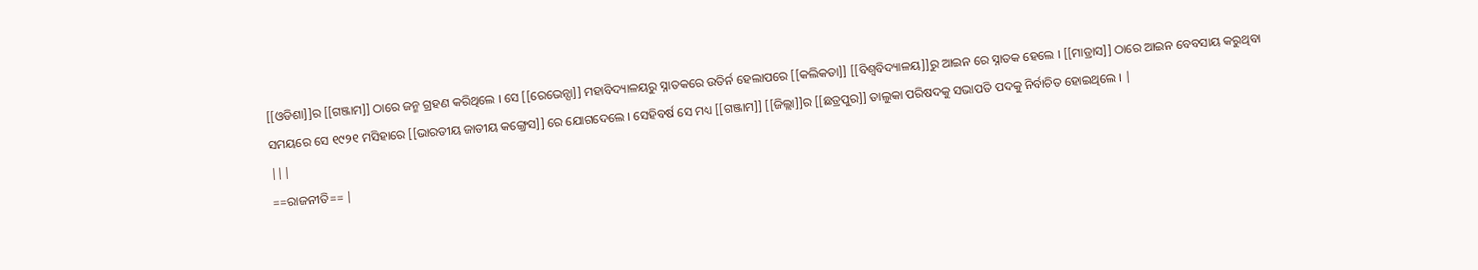[[ଓଡିଶା]]ର [[ଗଞ୍ଜାମ]] ଠାରେ ଜନ୍ମ ଗ୍ରହଣ କରିଥିଲେ । ସେ [[ରେଭେନ୍ସା]] ମହାବିଦ୍ୟାଳୟରୁ ସ୍ନାତକରେ ଉତିର୍ନ ହେଲାପରେ [[କଲିକତା]] [[ବିଶ୍ବବିଦ୍ୟାଳୟ]]ରୁ ଆଇନ ରେ ସ୍ନାତକ ହେଲେ । [[ମାଡ୍ରାସ]] ଠାରେ ଆଇନ ବେବସାୟ କରୁଥିବା ସମୟରେ ସେ ୧୯୨୧ ମସିହାରେ [[ଭାରତୀୟ ଜାତୀୟ କଙ୍ଗ୍ରେସ]] ରେ ଯୋଗଦେଲେ । ସେହିବର୍ଷ ସେ ମଧ୍ୟ [[ଗଞ୍ଜାମ]] [[ଜିଲ୍ଲା]]ର [[ଛତ୍ରପୁର]] ତାଲୁକା ପରିଷଦକୁ ସଭାପତି ପଦକୁ ନିର୍ବାଚିତ ହୋଇଥିଲେ । |
|||
==ରାଜନୀତି== |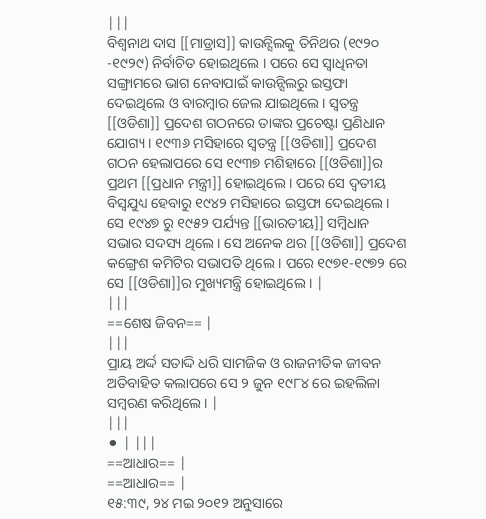|||
ବିଶ୍ବନାଥ ଦାସ [[ମାଡ୍ରାସ]] କାଉନ୍ସିଲକୁ ତିନିଥର (୧୯୨୦ -୧୯୨୯) ନିର୍ବାଚିତ ହୋଇଥିଲେ । ପରେ ସେ ସ୍ବାଧିନତା ସଙ୍ଗ୍ରାମରେ ଭାଗ ନେବାପାଇଁ କାଉନ୍ସିଲରୁ ଇସ୍ତଫା ଦେଇଥିଲେ ଓ ବାରମ୍ବାର ଜେଲ ଯାଇଥିଲେ । ସ୍ବତନ୍ତ୍ର [[ଓଡିଶା]] ପ୍ରଦେଶ ଗଠନରେ ତାଙ୍କର ପ୍ରଚେଷ୍ଟା ପ୍ରଣିଧାନ ଯୋଗ୍ୟ । ୧୯୩୬ ମସିହାରେ ସ୍ବତନ୍ତ୍ର [[ଓଡିଶା]] ପ୍ରଦେଶ ଗଠନ ହେଲାପରେ ସେ ୧୯୩୭ ମଶିହାରେ [[ଓଡିଶା]]ର ପ୍ରଥମ [[ପ୍ରଧାନ ମନ୍ତ୍ରୀ]] ହୋଇଥିଲେ । ପରେ ସେ ଦ୍ବତୀୟ ବିସ୍ବଯୁଧ୍ୟ ହେବାରୁ ୧୯୪୨ ମସିହାରେ ଇସ୍ତଫା ଦେଇଥିଲେ । ସେ ୧୯୪୭ ରୁ ୧୯୫୨ ପର୍ଯ୍ୟନ୍ତ [[ଭାରତୀୟ]] ସମ୍ବିଧାନ ସଭାର ସଦସ୍ୟ ଥିଲେ । ସେ ଅନେକ ଥର [[ଓଡିଶା]] ପ୍ରଦେଶ କଙ୍ଗ୍ରେଶ କମିଟିର ସଭାପତି ଥିଲେ । ପରେ ୧୯୭୧-୧୯୭୨ ରେ ସେ [[ଓଡିଶା]]ର ମୁଖ୍ୟମନ୍ତ୍ରି ହୋଇଥିଲେ । |
|||
==ଶେଷ ଜିବନ== |
|||
ପ୍ରାୟ ଅର୍ଦ୍ଦ ସତାଦ୍ଦି ଧରି ସାମଜିକ ଓ ରାଜନୀତିକ ଜୀବନ ଅତିବାହିତ କଲାପରେ ସେ ୨ ଜୁନ ୧୯୮୪ ରେ ଇହଲିଳା ସମ୍ବରଣ କରିଥିଲେ । |
|||
⚫ | |||
==ଆଧାର== |
==ଆଧାର== |
୧୫:୩୯, ୨୪ ମଇ ୨୦୧୨ ଅନୁସାରେ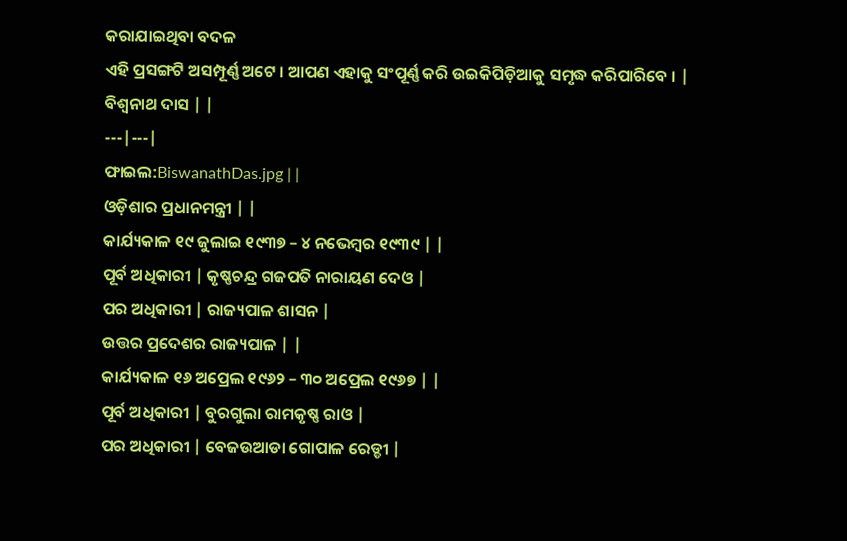କରାଯାଇଥିବା ବଦଳ
ଏହି ପ୍ରସଙ୍ଗଟି ଅସମ୍ପୂର୍ଣ୍ଣ ଅଟେ । ଆପଣ ଏହାକୁ ସଂପୂର୍ଣ୍ଣ କରି ଉଇକିପିଡ଼ିଆକୁ ସମୃଦ୍ଧ କରିପାରିବେ । |
ବିଶ୍ଵନାଥ ଦାସ | |
---|---|
ଫାଇଲ:BiswanathDas.jpg | |
ଓଡ଼ିଶାର ପ୍ରଧାନମନ୍ତ୍ରୀ | |
କାର୍ଯ୍ୟକାଳ ୧୯ ଜୁଲାଇ ୧୯୩୭ – ୪ ନଭେମ୍ବର ୧୯୩୯ | |
ପୂର୍ବ ଅଧିକାରୀ | କୃଷ୍ଣଚନ୍ଦ୍ର ଗଜପତି ନାରାୟଣ ଦେଓ |
ପର ଅଧିକାରୀ | ରାଜ୍ୟପାଳ ଶାସନ |
ଉତ୍ତର ପ୍ରଦେଶର ରାଜ୍ୟପାଳ | |
କାର୍ଯ୍ୟକାଳ ୧୬ ଅପ୍ରେଲ ୧୯୬୨ – ୩୦ ଅପ୍ରେଲ ୧୯୬୭ | |
ପୂର୍ବ ଅଧିକାରୀ | ବୁରଗୁଲା ରାମକୃଷ୍ଣ ରାଓ |
ପର ଅଧିକାରୀ | ବେଜଉଆଡା ଗୋପାଳ ରେଡ୍ଡୀ |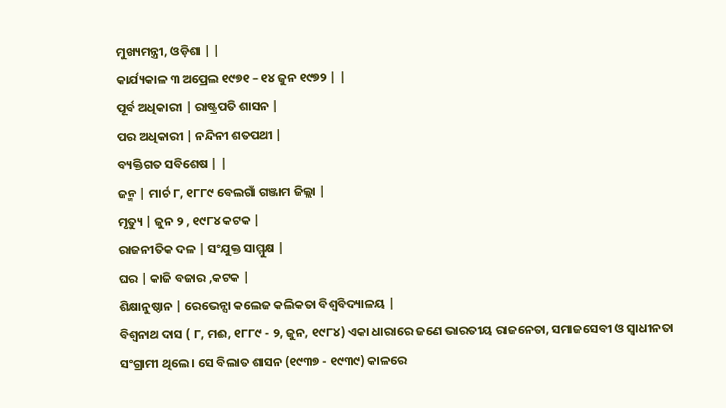ମୁଖ୍ୟମନ୍ତ୍ରୀ, ଓଡ଼ିଶା | |
କାର୍ଯ୍ୟକାଳ ୩ ଅପ୍ରେଲ ୧୯୭୧ – ୧୪ ଜୁନ ୧୯୭୨ | |
ପୂର୍ବ ଅଧିକାରୀ | ରାଷ୍ଟ୍ରପତି ଶାସନ |
ପର ଅଧିକାରୀ | ନନ୍ଦିନୀ ଶତପଥୀ |
ବ୍ୟକ୍ତିଗତ ସବିଶେଷ | |
ଜନ୍ମ | ମାର୍ଚ ୮, ୧୮୮୯ ବେଲଗାଁ ଗଞ୍ଜାମ ଜିଲ୍ଲା |
ମୃତ୍ୟୁ | ଜୁନ ୨ , ୧୯୮୪ କଟକ |
ରାଜନୀତିକ ଦଳ | ସଂଯୁକ୍ତ ସାମ୍ମୁକ୍ଷ |
ଘର | କାଜି ବଜାର ,କଟକ |
ଶିକ୍ଷାନୁଷ୍ଠାନ | ରେଭେନ୍ସା କଲେଜ କଲିକତା ବିଶ୍ୱବିଦ୍ୟାଳୟ |
ବିଶ୍ଵନାଥ ଦାସ ( ୮, ମଈ, ୧୮୮୯ - ୨, ଜୁନ, ୧୯୮୪) ଏକା ଧାରାରେ ଜଣେ ଭାରତୀୟ ରାଜନେତା, ସମାଜସେବୀ ଓ ସ୍ଵାଧୀନତା ସଂଗ୍ରାମୀ ଥିଲେ । ସେ ବିଲାତ ଶାସନ (୧୯୩୭ - ୧୯୩୯) କାଳରେ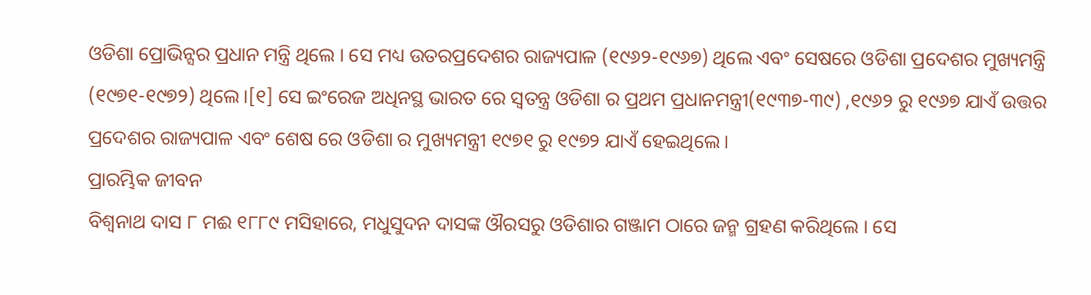ଓଡିଶା ପ୍ରୋଭିନ୍ସର ପ୍ରଧାନ ମନ୍ତ୍ରି ଥିଲେ । ସେ ମଧ୍ୟ ଉତରପ୍ରଦେଶର ରାଜ୍ୟପାଳ (୧୯୬୨-୧୯୬୭) ଥିଲେ ଏବଂ ସେଷରେ ଓଡିଶା ପ୍ରଦେଶର ମୁଖ୍ୟମନ୍ତ୍ରି (୧୯୭୧-୧୯୭୨) ଥିଲେ ।[୧] ସେ ଇଂରେଜ ଅଧିନସ୍ଥ ଭାରତ ରେ ସ୍ଵତନ୍ତ୍ର ଓଡିଶା ର ପ୍ରଥମ ପ୍ରଧାନମନ୍ତ୍ରୀ(୧୯୩୭-୩୯) ,୧୯୬୨ ରୁ ୧୯୬୭ ଯାଏଁ ଉତ୍ତର ପ୍ରଦେଶର ରାଜ୍ୟପାଳ ଏବଂ ଶେଷ ରେ ଓଡିଶା ର ମୁଖ୍ୟମନ୍ତ୍ରୀ ୧୯୭୧ ରୁ ୧୯୭୨ ଯାଏଁ ହେଇଥିଲେ ।
ପ୍ରାରମ୍ଭିକ ଜୀବନ
ବିଶ୍ବନାଥ ଦାସ ୮ ମଈ ୧୮୮୯ ମସିହାରେ, ମଧୁସୁଦନ ଦାସଙ୍କ ଔରସରୁ ଓଡିଶାର ଗଞ୍ଜାମ ଠାରେ ଜନ୍ମ ଗ୍ରହଣ କରିଥିଲେ । ସେ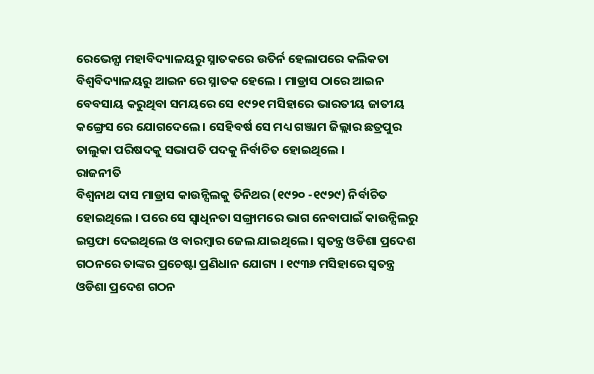ରେଭେନ୍ସା ମହାବିଦ୍ୟାଳୟରୁ ସ୍ନାତକରେ ଉତିର୍ନ ହେଲାପରେ କଲିକତା ବିଶ୍ବବିଦ୍ୟାଳୟରୁ ଆଇନ ରେ ସ୍ନାତକ ହେଲେ । ମାଡ୍ରାସ ଠାରେ ଆଇନ ବେବସାୟ କରୁଥିବା ସମୟରେ ସେ ୧୯୨୧ ମସିହାରେ ଭାରତୀୟ ଜାତୀୟ କଙ୍ଗ୍ରେସ ରେ ଯୋଗଦେଲେ । ସେହିବର୍ଷ ସେ ମଧ୍ୟ ଗଞ୍ଜାମ ଜିଲ୍ଲାର ଛତ୍ରପୁର ତାଲୁକା ପରିଷଦକୁ ସଭାପତି ପଦକୁ ନିର୍ବାଚିତ ହୋଇଥିଲେ ।
ରାଜନୀତି
ବିଶ୍ବନାଥ ଦାସ ମାଡ୍ରାସ କାଉନ୍ସିଲକୁ ତିନିଥର (୧୯୨୦ -୧୯୨୯) ନିର୍ବାଚିତ ହୋଇଥିଲେ । ପରେ ସେ ସ୍ବାଧିନତା ସଙ୍ଗ୍ରାମରେ ଭାଗ ନେବାପାଇଁ କାଉନ୍ସିଲରୁ ଇସ୍ତଫା ଦେଇଥିଲେ ଓ ବାରମ୍ବାର ଜେଲ ଯାଇଥିଲେ । ସ୍ବତନ୍ତ୍ର ଓଡିଶା ପ୍ରଦେଶ ଗଠନରେ ତାଙ୍କର ପ୍ରଚେଷ୍ଟା ପ୍ରଣିଧାନ ଯୋଗ୍ୟ । ୧୯୩୬ ମସିହାରେ ସ୍ବତନ୍ତ୍ର ଓଡିଶା ପ୍ରଦେଶ ଗଠନ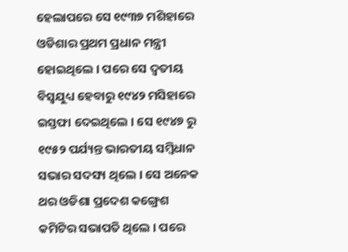ହେଲାପରେ ସେ ୧୯୩୭ ମଶିହାରେ ଓଡିଶାର ପ୍ରଥମ ପ୍ରଧାନ ମନ୍ତ୍ରୀ ହୋଇଥିଲେ । ପରେ ସେ ଦ୍ବତୀୟ ବିସ୍ବଯୁଧ୍ୟ ହେବାରୁ ୧୯୪୨ ମସିହାରେ ଇସ୍ତଫା ଦେଇଥିଲେ । ସେ ୧୯୪୭ ରୁ ୧୯୫୨ ପର୍ଯ୍ୟନ୍ତ ଭାରତୀୟ ସମ୍ବିଧାନ ସଭାର ସଦସ୍ୟ ଥିଲେ । ସେ ଅନେକ ଥର ଓଡିଶା ପ୍ରଦେଶ କଙ୍ଗ୍ରେଶ କମିଟିର ସଭାପତି ଥିଲେ । ପରେ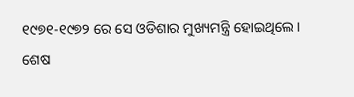୧୯୭୧-୧୯୭୨ ରେ ସେ ଓଡିଶାର ମୁଖ୍ୟମନ୍ତ୍ରି ହୋଇଥିଲେ ।
ଶେଷ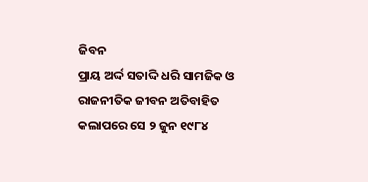ଜିବନ
ପ୍ରାୟ ଅର୍ଦ୍ଦ ସତାଦ୍ଦି ଧରି ସାମଜିକ ଓ ରାଜନୀତିକ ଜୀବନ ଅତିବାହିତ କଲାପରେ ସେ ୨ ଜୁନ ୧୯୮୪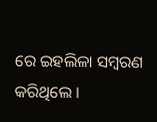ରେ ଇହଲିଳା ସମ୍ବରଣ କରିଥିଲେ ।